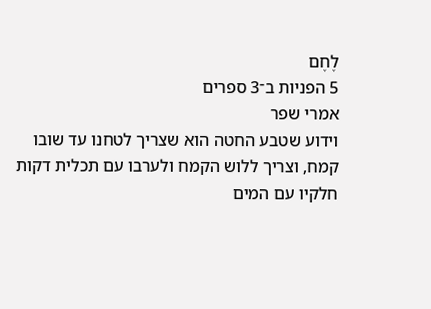לֶחֶם
5 הפניות ב־3 ספרים
אמרי שפר
וידוע שטבע החטה הוא שצריך לטחנו עד שובו קמח, וצריך ללוש הקמח ולערבו עם תכלית דקות חלקיו עם המים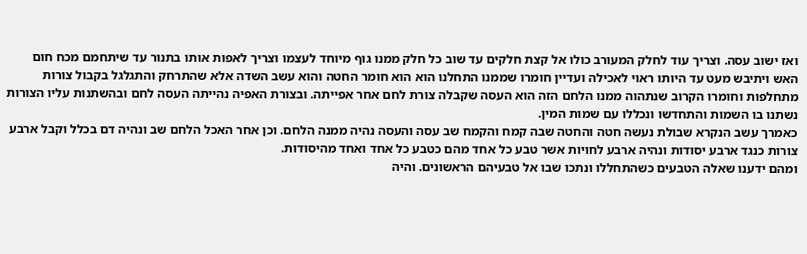ואז ישוב עסה. וצריך עוד לחלק המעורב כולו אל קצת חלקים עד שוב כל חלק ממנו גוף מיוחד לעצמו וצריך לאפות אותו בתנור עד שיתחמם מכח חום האש ויתיבש מעט עד היותו ראוי לאכילה ועדיין חומרו שממנו התחלנו הוא הוא חומר החטה והוא עשב השדה אלא שהתרחק והתגלגל בקבול צורות מתחלפות וחומרו הקרוב שנתהוה ממנו הלחם הזה הוא העסה שקבלה צורת לחם אחר אפייתה. ובצורת האפיה נהייתה העסה לחם ובהשתנות עליו הצורות נשתנו בו השמות והתחדשו ונכללו עם שמות המין.
כאמרך עשב הנקרא שבולת נעשה חטה והחטה שבה קמח והקמח שב עסה והעסה נהיה ממנה הלחם. וכן אחר האכל הלחם שב ונהיה דם בכלל וקבל ארבע צורות כנגד ארבע יסודות ונהיה ארבע לחויות אשר טבע כל אחד מהם כטבע כל אחד ואחד מהיסודות.
ומהם ידענו שאלה הטבעים כשהתחללו ונתכו שבו אל טבעיהם הראשונים. והיה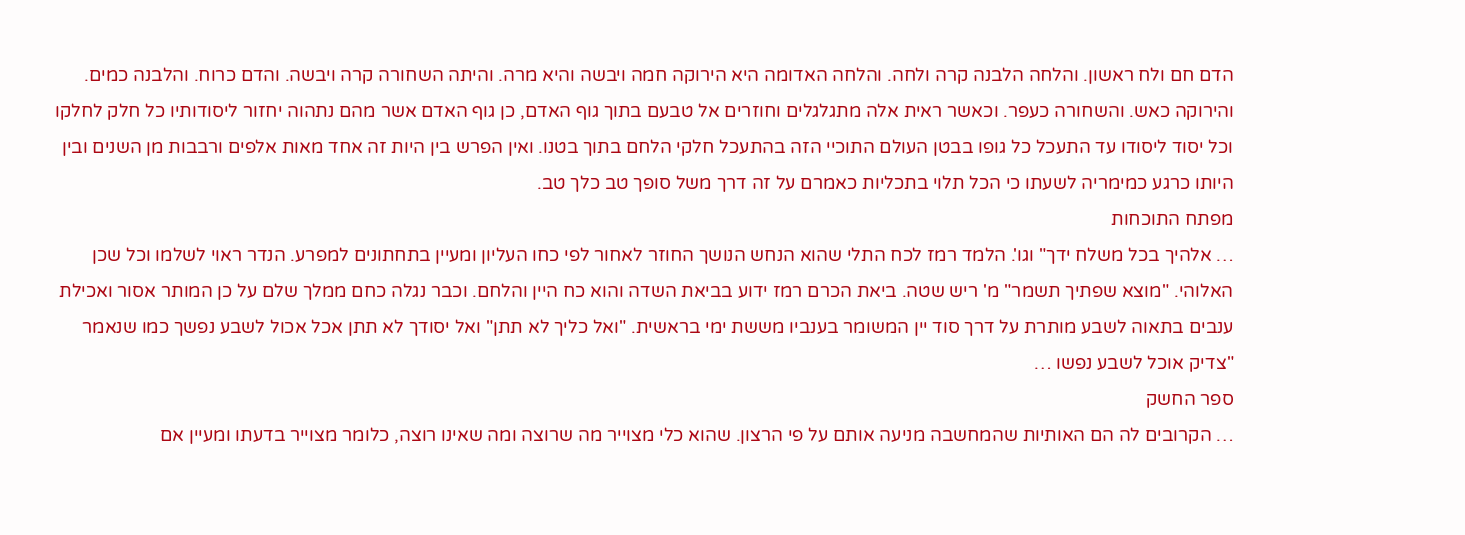הדם חם ולח ראשון. והלחה הלבנה קרה ולחה. והלחה האדומה היא הירוקה חמה ויבשה והיא מרה. והיתה השחורה קרה ויבשה. והדם כרוח. והלבנה כמים. והירוקה כאש. והשחורה כעפר. וכאשר ראית אלה מתגלגלים וחוזרים אל טבעם בתוך גוף האדם, כן גוף האדם אשר מהם נתהוה יחזור ליסודותיו כל חלק לחלקו וכל יסוד ליסודו עד התעכל כל גופו בבטן העולם התוכיי הזה בהתעכל חלקי הלחם בתוך בטנו. ואין הפרש בין היות זה אחד מאות אלפים ורבבות מן השנים ובין היותו כרגע כמימריה לשעתו כי הכל תלוי בתכליות כאמרם על זה דרך משל סופך טב כלך טב.
מפתח התוכחות
… אלהיך בכל משלח ידך" וגו'. הלמד רמז לכח התלי שהוא הנחש הנושך החוזר לאחור לפי כחו העליון ומעיין בתחתונים למפרע. הנדר ראוי לשלמו וכל שכן האלוהי. "מוצא שפתיך תשמר" מ' ריש שטה. ביאת הכרם רמז ידוע בביאת השדה והוא כח היין והלחם. וכבר נגלה כחם ממלך שלם על כן המותר אסור ואכילת ענבים בתאוה לשבע מותרת על דרך סוד יין המשומר בענביו מששת ימי בראשית. "ואל כליך לא תתן" ואל יסודך לא תתן אכל אכול לשבע נפשך כמו שנאמר "צדיק אוכל לשבע נפשו …
ספר החשק
… הקרובים לה הם האותיות שהמחשבה מניעה אותם על פי הרצון. שהוא כלי מצוייר מה שרוצה ומה שאינו רוצה, כלומר מצוייר בדעתו ומעיין אם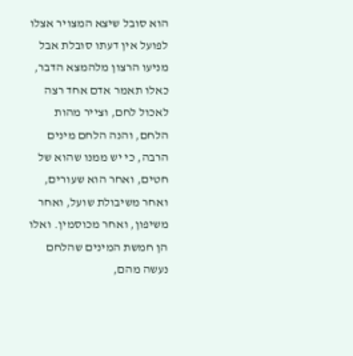הוא סובל שיצא המצויר אצלו לפועל אין דעתו סובלת אבל מניעו הרצון מלהמצא הדבר, כאלו תאמר אדם אחד רצה לאכול לחם, וצייר מהות הלחם, והנה הלחם מינים הרבה, כי יש ממנו שהוא של חטים, ואחר הוא שעורים, ואחר משיבולת שועל, ואחר משיפון, ואחר מכוסמין. ואלו הן חמשת המינים שהלחם נעשה מהם,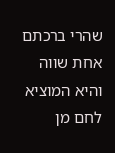שהרי ברכתם אחת שווה והיא המוציא לחם מן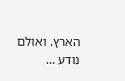הארץ. ואולם נודע …